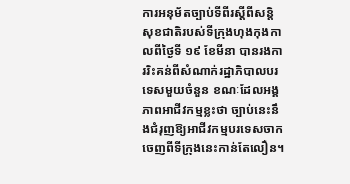ការអនុម័តច្បាប់ទីពីរស្ដីពីសន្តិសុខជាតិរបស់ទីក្រុងហុងកុងកាលពីថ្ងៃទី ១៩ ខែមីនា បានរងការរិះគន់ពីសំណាក់រដ្ឋាភិបាលបរទេសមួយចំនួន ខណៈដែលអង្គភាពអាជីវកម្មខ្លះថា ច្បាប់នេះនឹងជំរុញឱ្យអាជីវកម្មបរទេសចាកចេញពីទីក្រុងនេះកាន់តែលឿន។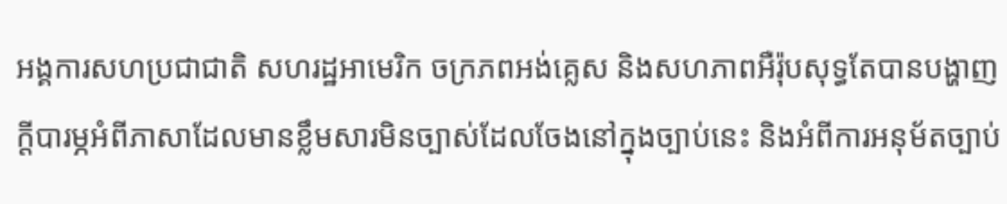អង្គការសហប្រជាជាតិ សហរដ្ឋអាមេរិក ចក្រភពអង់គ្លេស និងសហភាពអឺរ៉ុបសុទ្ធតែបានបង្ហាញក្ដីបារម្ភអំពីភាសាដែលមានខ្លឹមសារមិនច្បាស់ដែលចែងនៅក្នុងច្បាប់នេះ និងអំពីការអនុម័តច្បាប់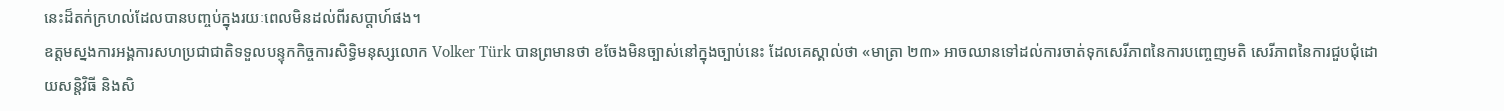នេះដ៏តក់ក្រហល់ដែលបានបញ្ចប់ក្នុងរយៈពេលមិនដល់ពីរសប្ដាហ៍ផង។
ឧត្តមស្នងការអង្គការសហប្រជាជាតិទទួលបន្ទុកកិច្ចការសិទ្ធិមនុស្សលោក Volker Türk បានព្រមានថា ខចែងមិនច្បាស់នៅក្នុងច្បាប់នេះ ដែលគេស្គាល់ថា «មាត្រា ២៣» អាចឈានទៅដល់ការចាត់ទុកសេរីភាពនៃការបញ្ចេញមតិ សេរីភាពនៃការជួបជុំដោយសន្តិវិធី និងសិ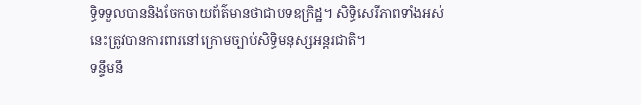ទ្ធិទទួលបាននិងចែកចាយព័ត៌មានថាជាបទឧក្រិដ្ឋ។ សិទ្ធិសេរីភាពទាំងអស់នេះត្រូវបានការពារនៅក្រោមច្បាប់សិទ្ធិមនុស្សអន្តរជាតិ។
ទន្ទឹមនឹ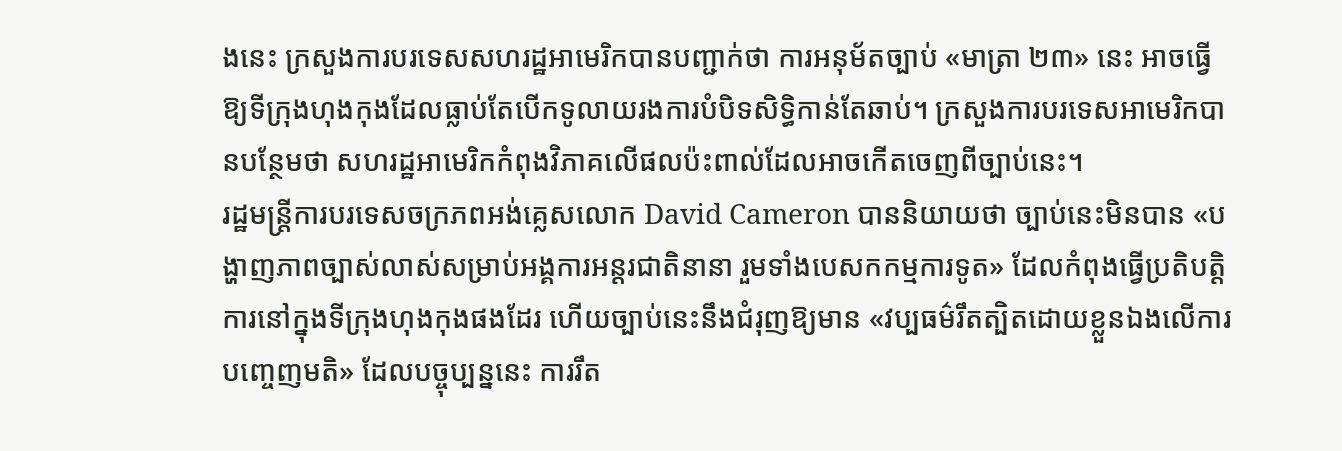ងនេះ ក្រសួងការបរទេសសហរដ្ឋអាមេរិកបានបញ្ជាក់ថា ការអនុម័តច្បាប់ «មាត្រា ២៣» នេះ អាចធ្វើឱ្យទីក្រុងហុងកុងដែលធ្លាប់តែបើកទូលាយរងការបំបិទសិទ្ធិកាន់តែឆាប់។ ក្រសួងការបរទេសអាមេរិកបានបន្ថែមថា សហរដ្ឋអាមេរិកកំពុងវិភាគលើផលប៉ះពាល់ដែលអាចកើតចេញពីច្បាប់នេះ។
រដ្ឋមន្ត្រីការបរទេសចក្រភពអង់គ្លេសលោក David Cameron បាននិយាយថា ច្បាប់នេះមិនបាន «បង្ហាញភាពច្បាស់លាស់សម្រាប់អង្គការអន្តរជាតិនានា រួមទាំងបេសកកម្មការទូត» ដែលកំពុងធ្វើប្រតិបត្តិការនៅក្នុងទីក្រុងហុងកុងផងដែរ ហើយច្បាប់នេះនឹងជំរុញឱ្យមាន «វប្បធម៌រឹតត្បិតដោយខ្លួនឯងលើការបញ្ចេញមតិ» ដែលបច្ចុប្បន្ននេះ ការរឹត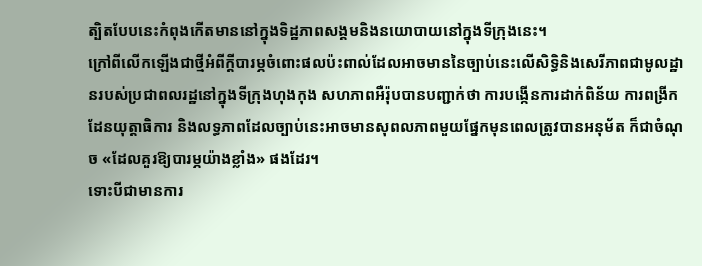ត្បិតបែបនេះកំពុងកើតមាននៅក្នុងទិដ្ឋភាពសង្គមនិងនយោបាយនៅក្នុងទីក្រុងនេះ។
ក្រៅពីលើកឡើងជាថ្មីអំពីក្ដីបារម្ភចំពោះផលប៉ះពាល់ដែលអាចមាននៃច្បាប់នេះលើសិទ្ធិនិងសេរីភាពជាមូលដ្ឋានរបស់ប្រជាពលរដ្ឋនៅក្នុងទីក្រុងហុងកុង សហភាពអឺរ៉ុបបានបញ្ជាក់ថា ការបង្កើនការដាក់ពិន័យ ការពង្រីកដែនយុត្តាធិការ និងលទ្ធភាពដែលច្បាប់នេះអាចមានសុពលភាពមួយផ្នែកមុនពេលត្រូវបានអនុម័ត ក៏ជាចំណុច «ដែលគួរឱ្យបារម្ភយ៉ាងខ្លាំង» ផងដែរ។
ទោះបីជាមានការ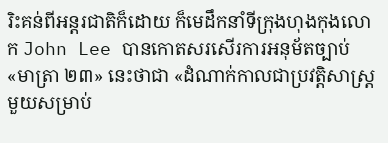រិះគន់ពីអន្តរជាតិក៏ដោយ ក៏មេដឹកនាំទីក្រុងហុងកុងលោក John Lee បានកោតសរសើរការអនុម័តច្បាប់ «មាត្រា ២៣» នេះថាជា «ដំណាក់កាលជាប្រវត្តិសាស្ត្រមួយសម្រាប់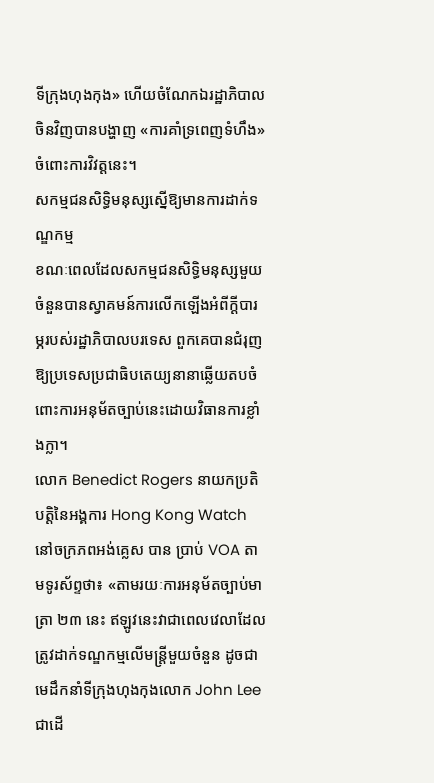ទីក្រុងហុងកុង» ហើយចំណែកឯរដ្ឋាភិបាលចិនវិញបានបង្ហាញ «ការគាំទ្រពេញទំហឹង» ចំពោះការវិវត្តនេះ។
សកម្មជនសិទ្ធិមនុស្សស្នើឱ្យមានការដាក់ទណ្ឌកម្ម
ខណៈពេលដែលសកម្មជនសិទ្ធិមនុស្សមួយចំនួនបានស្វាគមន៍ការលើកឡើងអំពីក្ដីបារម្ភរបស់រដ្ឋាភិបាលបរទេស ពួកគេបានជំរុញឱ្យប្រទេសប្រជាធិបតេយ្យនានាឆ្លើយតបចំពោះការអនុម័តច្បាប់នេះដោយវិធានការខ្លាំងក្លា។
លោក Benedict Rogers នាយកប្រតិបត្តិនៃអង្គការ Hong Kong Watch នៅចក្រភពអង់គ្លេស បាន ប្រាប់ VOA តាមទូរស័ព្ទថា៖ «តាមរយៈការអនុម័តច្បាប់មាត្រា ២៣ នេះ ឥឡូវនេះវាជាពេលវេលាដែលត្រូវដាក់ទណ្ឌកម្មលើមន្ត្រីមួយចំនួន ដូចជាមេដឹកនាំទីក្រុងហុងកុងលោក John Lee ជាដើ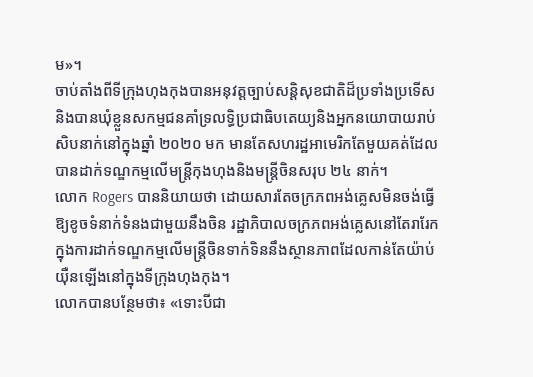ម»។
ចាប់តាំងពីទីក្រុងហុងកុងបានអនុវត្តច្បាប់សន្តិសុខជាតិដ៏ប្រទាំងប្រទើសនិងបានឃុំខ្លួនសកម្មជនគាំទ្រលទ្ធិប្រជាធិបតេយ្យនិងអ្នកនយោបាយរាប់សិបនាក់នៅក្នុងឆ្នាំ ២០២០ មក មានតែសហរដ្ឋអាមេរិកតែមួយគត់ដែលបានដាក់ទណ្ឌកម្មលើមន្ត្រីកុងហុងនិងមន្ត្រីចិនសរុប ២៤ នាក់។
លោក Rogers បាននិយាយថា ដោយសារតែចក្រភពអង់គ្លេសមិនចង់ធ្វើឱ្យខូចទំនាក់ទំនងជាមួយនឹងចិន រដ្ឋាភិបាលចក្រភពអង់គ្លេសនៅតែរារែកក្នុងការដាក់ទណ្ឌកម្មលើមន្ត្រីចិនទាក់ទិននឹងស្ថានភាពដែលកាន់តែយ៉ាប់យ៉ឺនឡើងនៅក្នុងទីក្រុងហុងកុង។
លោកបានបន្ថែមថា៖ «ទោះបីជា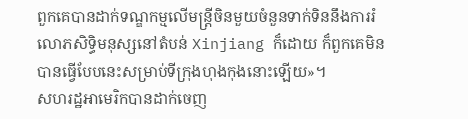ពួកគេបានដាក់ទណ្ឌកម្មលើមន្ត្រីចិនមួយចំនួនទាក់ទិននឹងការរំលោភសិទ្ធិមនុស្សនៅតំបន់ Xinjiang ក៏ដោយ ក៏ពួកគេមិនបានធ្វើបែបនេះសម្រាប់ទីក្រុងហុងកុងនោះឡើយ»។
សហរដ្ឋអាមេរិកបានដាក់ចេញ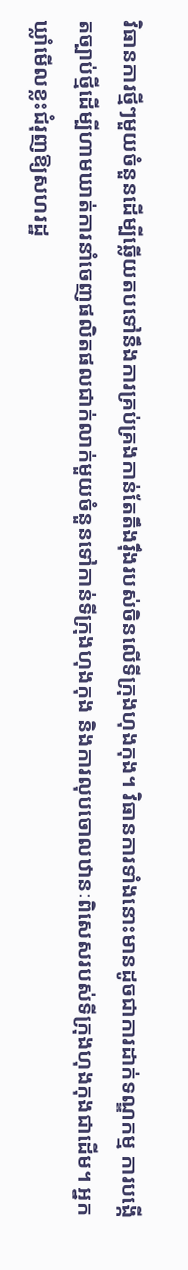វិធានការថ្មីៗមួយចំនួនដើម្បីឆ្លើយតបទៅនឹងការគ្រប់គ្រងកាន់តែតឹងរ៉ឹងរបស់ចិនលើទីក្រុងហុងកុង។ វិធានការទាំងនោះមានដូចជាការដាក់ទណ្ឌកម្ម ការបង្កើតច្បាប់ថ្មីដើម្បីហាមឃាត់ការនាំចេញផលិតផលជាក់លាក់មួយចំនួនទៅកាន់ទីក្រុងហុងកុង និងការលុបចោលឋានៈពិសេសរបស់ទីក្រុងហុងកុងជាដើម។ អ្នកឃ្លាំមើលខ្លះជំរុញឱ្យសហរដ្ឋ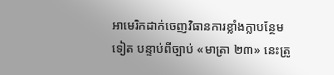អាមេរិកដាក់ចេញវិធានការខ្លាំងក្លាបន្ថែមទៀត បន្ទាប់ពីច្បាប់ «មាត្រា ២៣» នេះត្រូ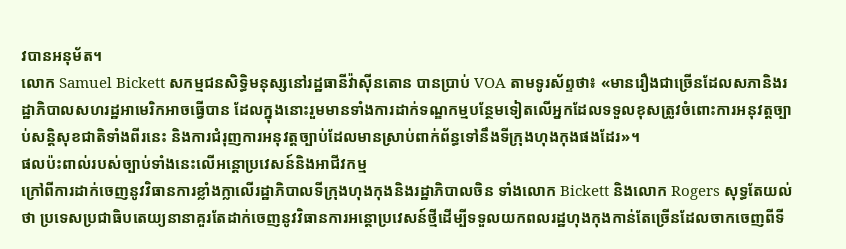វបានអនុម័ត។
លោក Samuel Bickett សកម្មជនសិទ្ធិមនុស្សនៅរដ្ឋធានីវ៉ាស៊ីនតោន បានប្រាប់ VOA តាមទូរស័ព្ទថា៖ «មានរឿងជាច្រើនដែលសភានិងរដ្ឋាភិបាលសហរដ្ឋអាមេរិកអាចធ្វើបាន ដែលក្នុងនោះរួមមានទាំងការដាក់ទណ្ឌកម្មបន្ថែមទៀតលើអ្នកដែលទទួលខុសត្រូវចំពោះការអនុវត្តច្បាប់សន្តិសុខជាតិទាំងពីរនេះ និងការជំរុញការអនុវត្តច្បាប់ដែលមានស្រាប់ពាក់ព័ន្ធទៅនឹងទីក្រុងហុងកុងផងដែរ»។
ផលប៉ះពាល់របស់ច្បាប់ទាំងនេះលើអន្តោប្រវេសន៍និងអាជីវកម្ម
ក្រៅពីការដាក់ចេញនូវវិធានការខ្លាំងក្លាលើរដ្ឋាភិបាលទីក្រុងហុងកុងនិងរដ្ឋាភិបាលចិន ទាំងលោក Bickett និងលោក Rogers សុទ្ធតែយល់ថា ប្រទេសប្រជាធិបតេយ្យនានាគួរតែដាក់ចេញនូវវិធានការអន្តោប្រវេសន៍ថ្មីដើម្បីទទួលយកពលរដ្ឋហុងកុងកាន់តែច្រើនដែលចាកចេញពីទី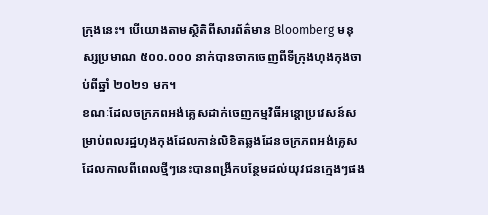ក្រុងនេះ។ បើយោងតាមស្ថិតិពីសារព័ត៌មាន Bloomberg មនុស្សប្រមាណ ៥០០.០០០ នាក់បានចាកចេញពីទីក្រុងហុងកុងចាប់ពីឆ្នាំ ២០២១ មក។
ខណៈដែលចក្រភពអង់គ្លេសដាក់ចេញកម្មវិធីអន្តោប្រវេសន៍សម្រាប់ពលរដ្ឋហុងកុងដែលកាន់លិខិតឆ្លងដែនចក្រភពអង់គ្លេស ដែលកាលពីពេលថ្មីៗនេះបានពង្រីកបន្ថែមដល់យុវជនក្មេងៗផង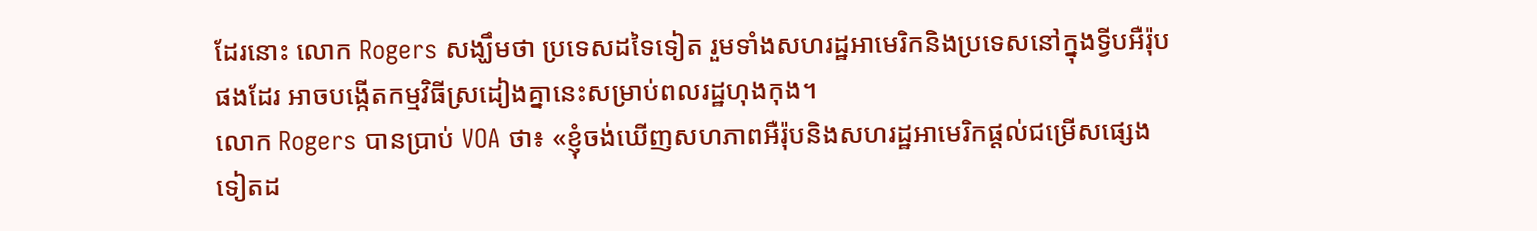ដែរនោះ លោក Rogers សង្ឃឹមថា ប្រទេសដទៃទៀត រួមទាំងសហរដ្ឋអាមេរិកនិងប្រទេសនៅក្នុងទ្វីបអឺរ៉ុបផងដែរ អាចបង្កើតកម្មវិធីស្រដៀងគ្នានេះសម្រាប់ពលរដ្ឋហុងកុង។
លោក Rogers បានប្រាប់ VOA ថា៖ «ខ្ញុំចង់ឃើញសហភាពអឺរ៉ុបនិងសហរដ្ឋអាមេរិកផ្ដល់ជម្រើសផ្សេងទៀតដ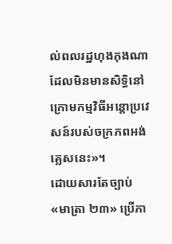ល់ពលរដ្ឋហុងកុងណាដែលមិនមានសិទ្ធិនៅក្រោមកម្មវិធីអន្តោប្រវេសន៍របស់ចក្រភពអង់គ្លេសនេះ»។
ដោយសារតែច្បាប់ «មាត្រា ២៣» ប្រើភា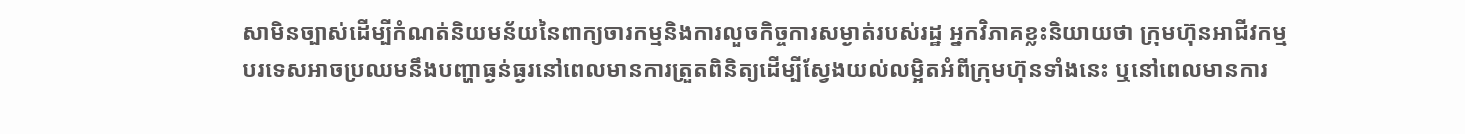សាមិនច្បាស់ដើម្បីកំណត់និយមន័យនៃពាក្យចារកម្មនិងការលួចកិច្ចការសម្ងាត់របស់រដ្ឋ អ្នកវិភាគខ្លះនិយាយថា ក្រុមហ៊ុនអាជីវកម្មបរទេសអាចប្រឈមនឹងបញ្ហាធ្ងន់ធ្ងរនៅពេលមានការត្រួតពិនិត្យដើម្បីស្វែងយល់លម្អិតអំពីក្រុមហ៊ុនទាំងនេះ ឬនៅពេលមានការ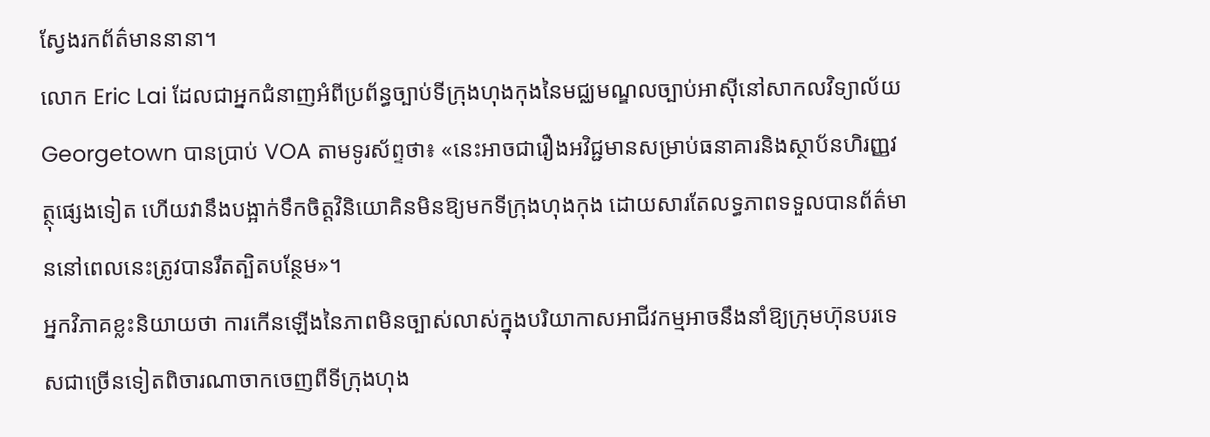ស្វែងរកព័ត៌មាននានា។
លោក Eric Lai ដែលជាអ្នកជំនាញអំពីប្រព័ន្ធច្បាប់ទីក្រុងហុងកុងនៃមជ្ឈមណ្ឌលច្បាប់អាស៊ីនៅសាកលវិទ្យាល័យ Georgetown បានប្រាប់ VOA តាមទូរស័ព្ទថា៖ «នេះអាចជារឿងអវិជ្ជមានសម្រាប់ធនាគារនិងស្ថាប័នហិរញ្ញវត្ថុផ្សេងទៀត ហើយវានឹងបង្អាក់ទឹកចិត្តវិនិយោគិនមិនឱ្យមកទីក្រុងហុងកុង ដោយសារតែលទ្ធភាពទទួលបានព័ត៌មាននៅពេលនេះត្រូវបានរឹតត្បិតបន្ថែម»។
អ្នកវិភាគខ្លះនិយាយថា ការកើនឡើងនៃភាពមិនច្បាស់លាស់ក្នុងបរិយាកាសអាជីវកម្មអាចនឹងនាំឱ្យក្រុមហ៊ុនបរទេសជាច្រើនទៀតពិចារណាចាកចេញពីទីក្រុងហុង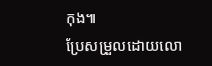កុង៕
ប្រែសម្រួលដោយលោ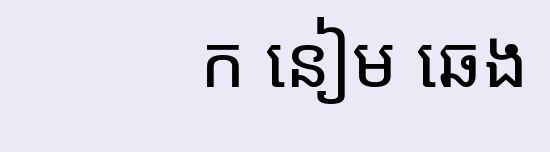ក នៀម ឆេង